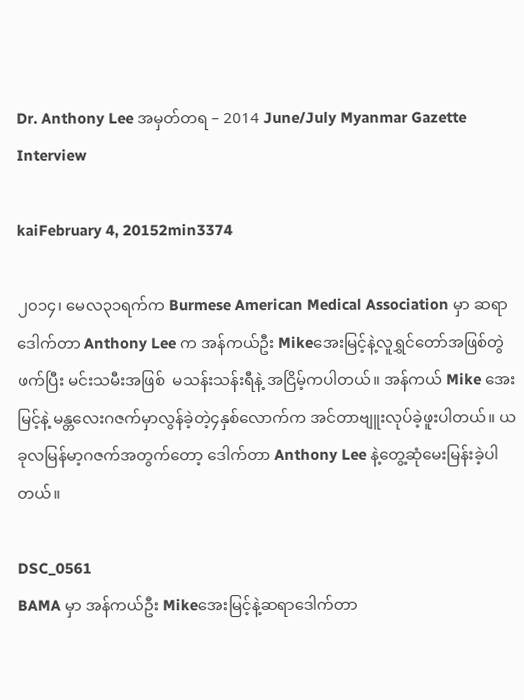Dr. Anthony Lee အမှတ်တရ – 2014 June/July Myanmar Gazette Interview

kaiFebruary 4, 20152min3374

၂၀၁၄၊ မေလ၃၁ရက်က Burmese American Medical Association မှာ ဆရာဒေါက်တာ Anthony Lee က အန်ကယ်ဦး Mikeအေးမြင့်နဲ့လူရွှင်တော်အဖြစ်တွဲဖက်ပြီး မင်းသမီးအဖြစ်  မသန်းသန်းရီနဲ့ အငြိမ့်ကပါတယ်။ အန်ကယ် Mike အေးမြင့်နဲ့ မန္တလေးဂဇက်မှာလွန်ခဲ့တဲ့၄နှစ်လောက်က အင်တာဗျူးလုပ်ခဲ့ဖူးပါတယ်။ ယခုလမြန်မာ့ဂဇက်အတွက်တော့ ဒေါက်တာ Anthony Lee နဲ့တွေ့ဆုံမေးမြန်းခဲ့ပါတယ်။

DSC_0561
BAMA မှာ အန်ကယ်ဦး Mikeအေးမြင့်နဲ့ဆရာဒေါက်တာ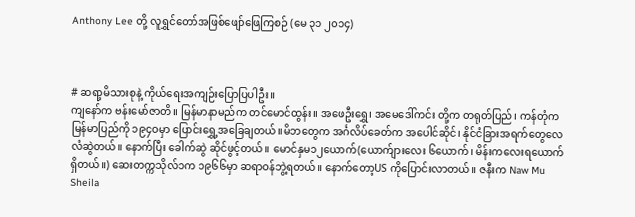Anthony Lee တို့ လူရွှင်တော်အဖြစ်ဖျော်ဖြေကြစဉ် (မေ ၃၁ ၂၀၁၄)



# ဆရာ့မိသားစုနဲ့ ကိုယ်ရေးအကျဉ်းပြောပြပါဦး။
ကျနော်က ဗန်းမော်ဇာတိ။ မြန်မာနာမည်က တင်မောင်ထွန်း။ အဖေဦးရွှေ၊ အမေဒေါ်ကင်း တို့က တရုတ်ပြည်၊ ကန်တုံက မြန်မာပြည်ကို ၁၉၄ဝမှာ ပြောင်းရွှေ့အခြေချတယ်။မိဘတွေက အင်္ဂလိပ်ခေတ်က အပေါင်ဆိုင်၊ နိုင်ငံခြားအရက်တွေလေလံဆွဲတယ်။ နောက်ပြီး ခေါက်ဆွဲ ဆိုင်ဖွင့်တယ်။ မောင်နှမ၁၂ယောက်(ယောက်ျားလေး ၆ယောက်၊ မိန်းကလေးရယောက်ရှိတယ်။) ဆေးတက္ကသိုလ်၁က ၁၉၆၆မှာ ဆရာဝန်ဘွဲ့ရတယ်။ နောက်တော့US ကိုပြောင်းလာတယ်။ ဇနီးက Naw Mu Sheila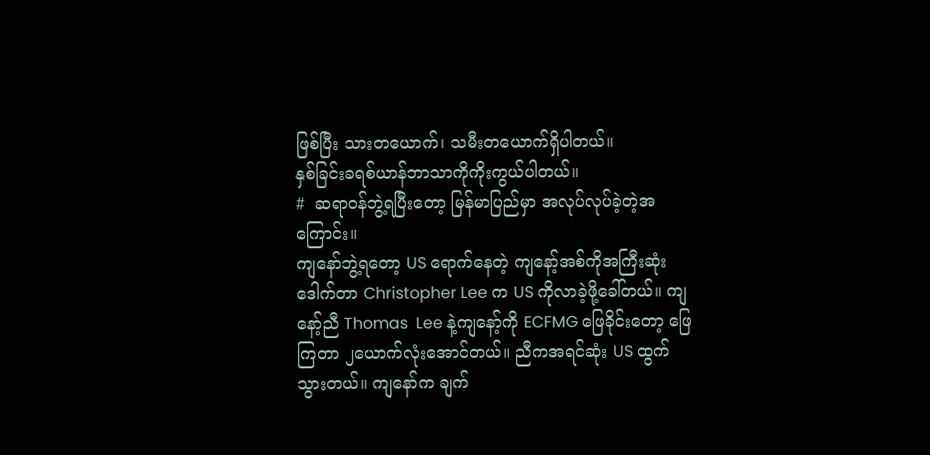ဖြစ်ပြီး သားတယောက်၊ သမီးတယောက်ရှိပါတယ်။
နှစ်ခြင်းခရစ်ယာန်ဘာသာကိုကိုးကွယ်ပါတယ်။
#  ဆရာဝန်ဘွဲ့ရပြီးတော့ မြန်မာပြည်မှာ အလုပ်လုပ်ခဲ့တဲ့အကြောင်း။
ကျနော်ဘွဲ့ရတော့ US ရောက်နေတဲ့ ကျနော့်အစ်ကိုအကြီးဆုံး ဒေါက်တာ Christopher Lee က US ကိုလာခဲ့ဖို့ခေါ်တယ်။ ကျနော့်ညီ Thomas  Lee နဲ့ကျနော့်ကို ECFMG ဖြေခိုင်းတော့ ဖြေကြတာ ၂ယောက်လုံးအောင်တယ်။ ညီကအရင်ဆုံး US ထွက်သွားတယ်။ ကျနော်က ချက်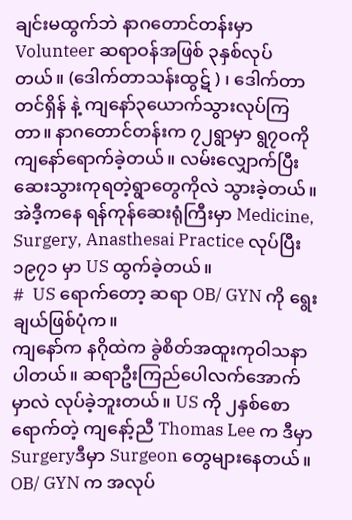ချင်းမထွက်ဘဲ နာဂတောင်တန်းမှာ Volunteer ဆရာဝန်အဖြစ် ၃နှစ်လုပ်တယ်။ (ဒေါက်တာသန်းထွဋ် ) ၊ ဒေါက်တာတင်ရှိန် နဲ့ ကျနော်၃ယောက်သွားလုပ်ကြတာ။ နာဂတောင်တန်းက ၇၂ရွာမှာ ရွ၇ဝကိုကျနော်ရောက်ခဲ့တယ်။ လမ်းလျှောက်ပြီးဆေးသွားကုရတဲ့ရွာတွေကိုလဲ သွားခဲ့တယ်။ အဲဒီ့ကနေ ရန်ကုန်ဆေးရုံကြီးမှာ Medicine, Surgery, Anasthesai Practice လုပ်ပြီး ၁၉၇၁ မှာ US ထွက်ခဲ့တယ်။
#  US ရောက်တော့ ဆရာ OB/ GYN ကို ရွေးချယ်ဖြစ်ပုံက။
ကျနော်က နဂိုထဲက ခွဲစိတ်အထူးကုဝါသနာပါတယ်။ ဆရာဦးကြည်ပေါလက်အောက်မှာလဲ လုပ်ခဲ့ဘူးတယ်။ US ကို ၂နှစ်စောရောက်တဲ့ ကျနော့်ညီ Thomas Lee က ဒီမှာ Surgeryဒီမှာ Surgeon တွေများနေတယ်။ OB/ GYN က အလုပ်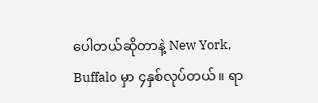ပေါတယ်ဆိုတာနဲ့ New York, Buffalo မှာ ၄နှစ်လုပ်တယ်။ ရာ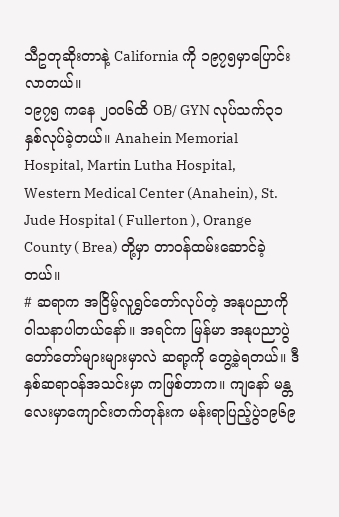သီဥတုဆိုးတာနဲ့ California ကို ၁၉၇၅မှာပြောင်းလာတယ်။
၁၉၇၅ ကနေ ၂၀၀၆ထိ OB/ GYN လုပ်သက်၃၁နှစ်လုပ်ခဲ့တယ်။ Anahein Memorial Hospital, Martin Lutha Hospital, Western Medical Center (Anahein), St. Jude Hospital ( Fullerton ), Orange County ( Brea) တို့မှာ တာဝန်ထမ်းဆောင်ခဲ့တယ်။
# ဆရာက အငြိမ့်လူရွှင်တော်လုပ်တဲ့ အနုပညာကို ဝါသနာပါတယ်နော်။ အရင်က မြန်မာ အနုပညာပွဲတော်တော်များများမှာလဲ ဆရာ့ကို တွေ့ခဲ့ရတယ်။ ဒီနှစ်ဆရာဝန်အသင်းမှာ ကဖြစ်တာက။ ကျနော် မန္တလေးမှာကျောင်းတက်တုန်းက မန်းရာပြည့်ပွဲ၁၉၆၉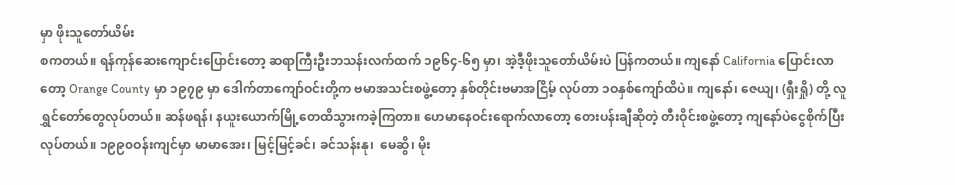မှာ ဖိုးသူတော်ယိမ်း
စကတယ်။ ရန်ကုန်ဆေးကျောင်းပြောင်းတော့ ဆရာကြီးဦးဘသန်းလက်ထက် ၁၉၆၄-၆၅ မှာ၊ အဲ့ဒီ့ဖိုးသူတော်ယိမ်းပဲ ပြန်ကတယ်။ ကျနော် California ပြောင်းလာတော့ Orange County မှာ ၁၉၇၉ မှာ ဒေါက်တာကျော်ဝင်းတို့က ဗမာအသင်းစဖွဲ့တော့ နှစ်တိုင်းဗမာအငြိမ့် လုပ်တာ ၁ဝနှစ်ကျော်ထိပဲ။ ကျနော်၊ ဇေယျ၊ (ရှီးရှို) တို့ လူရွှင်တော်တွေလုပ်တယ်။ ဆန်ဖရန်၊ နယူးယောက်မြို့တေထိသွားကခဲ့ကြတာ။ ဟေမာနေဝင်းရောက်လာတော့ တေးပန်းချီဆိုတဲ့ တီးဝိုင်းစဖွဲ့တော့ ကျနော်ပဲငွေစိုက်ပြီးလုပ်တယ်။ ၁၉၉၀ဝန်းကျင်မှာ မာမာအေး၊ မြင့်မြင့်ခင်၊ ခင်သန်းနု၊  မေဆွိ၊ မိုး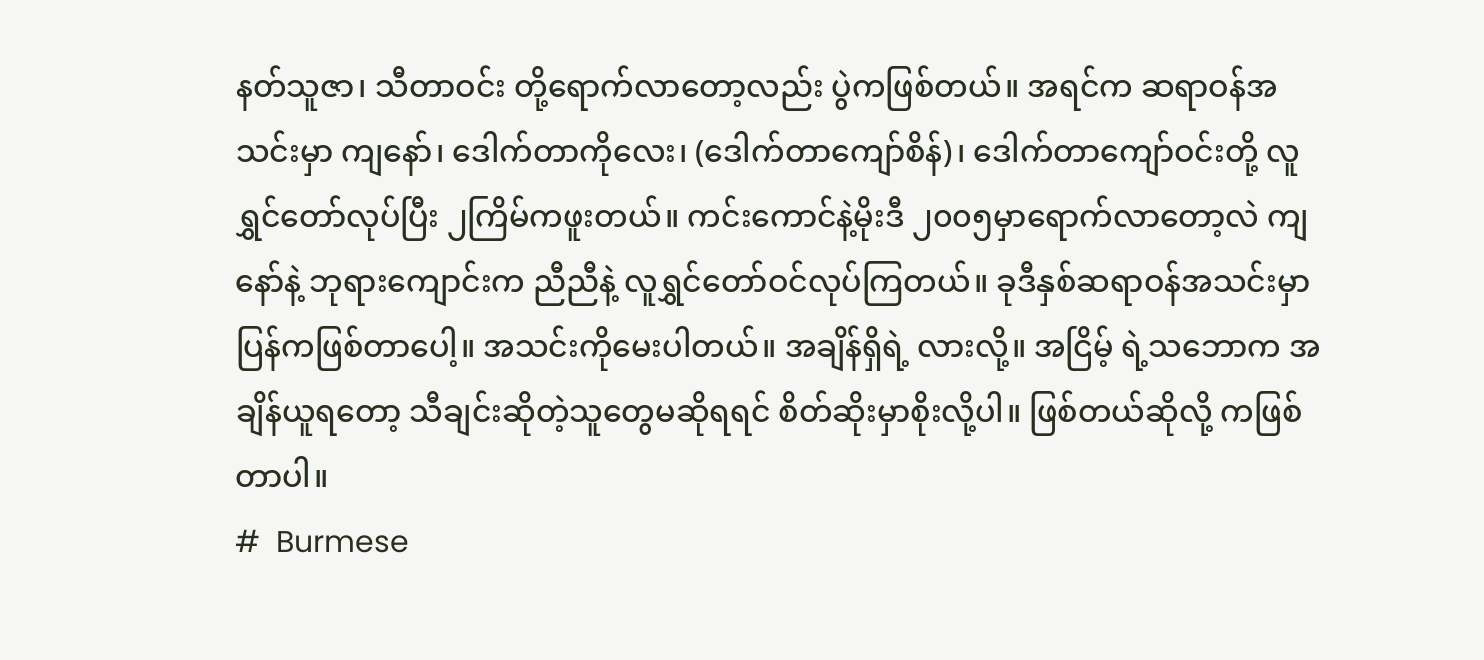နတ်သူဇာ၊ သီတာဝင်း တို့ရောက်လာတော့လည်း ပွဲကဖြစ်တယ်။ အရင်က ဆရာဝန်အသင်းမှာ ကျနော်၊ ဒေါက်တာကိုလေး၊ (ဒေါက်တာကျော်စိန်)၊ ဒေါက်တာကျော်ဝင်းတို့ လူရွှင်တော်လုပ်ပြီး ၂ကြိမ်ကဖူးတယ်။ ကင်းကောင်နဲ့မိုးဒီ ၂၀၀၅မှာရောက်လာတော့လဲ ကျနော်နဲ့ ဘုရားကျောင်းက ညီညီနဲ့ လူရွှင်တော်ဝင်လုပ်ကြတယ်။ ခုဒီနှစ်ဆရာဝန်အသင်းမှာ ပြန်ကဖြစ်တာပေါ့။ အသင်းကိုမေးပါတယ်။ အချိန်ရှိရဲ့ လားလို့။ အငြိမ့် ရဲ့သဘောက အချိန်ယူရတော့ သီချင်းဆိုတဲ့သူတွေမဆိုရရင် စိတ်ဆိုးမှာစိုးလို့ပါ။ ဖြစ်တယ်ဆိုလို့ ကဖြစ်တာပါ။
#  Burmese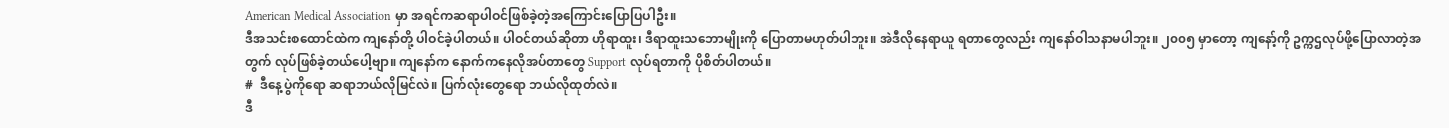American Medical Association မှာ အရင်ကဆရာပါဝင်ဖြစ်ခဲ့တဲ့အကြောင်းပြောပြပါဦး။
ဒီအသင်းစထောင်ထဲက ကျနော်တို့ ပါဝင်ခဲ့ပါတယ်။ ပါဝင်တယ်ဆိုတာ ဟိုရာထူး၊ ဒီရာထူးသဘောမျိုးကို ပြောတာမဟုတ်ပါဘူး။ အဲဒီလိုနေရာယူ ရတာတွေလည်း ကျနော်ဝါသနာမပါဘူး။ ၂၀၀၅ မှာတော့ ကျနော့်ကို ဥက္ကဌလုပ်ဖို့ပြောလာတဲ့အတွက် လုပ်ဖြစ်ခဲ့တယ်ပေါ့ဗျာ။ ကျနော်က နောက်ကနေလိုအပ်တာတွေ Support လုပ်ရတာကို ပိုစိတ်ပါတယ်။
#  ဒီနေ့ပွဲကိုရော ဆရာဘယ်လိုမြင်လဲ။ ပြက်လုံးတွေရော ဘယ်လိုထုတ်လဲ။
ဒီ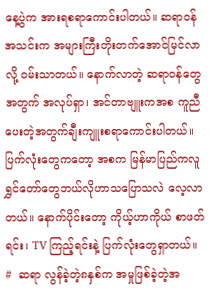နေ့ပွဲက အားရစရာကောင်းပါတယ်။ ဆရာဝန် အသင်းက အများကြီးတိုးတက်အောင်မြင်လာလို့ ဝမ်းသာတယ်။ နောက်လာတဲ့ ဆရာဝန်တွေအတွက် အလုပ်ရှာ၊ အင်တာဗျူးကအစ ကူညီပေးတဲ့အတွက်ချီးကျူးစရာကောင်းပါတယ်။ ပြက်လုံးတွေကတော့ အစက မြန်မာပြည်ကလူရွှင်တော်တွေဘယ်လိုဟာသပြောသလဲ လေ့လာတယ်။ နောက်ပိုင်းတော့ ကိုယ့်ဟာကိုယ် စာဖတ်ရင်း၊ TV ကြည့်ရင်းနဲ့ ပြက်လုံးတွေရှာတယ်။
#  ဆရာ လွန်ခဲ့တဲ့၈နှစ်က အမှုဖြစ်ခဲ့တဲ့အ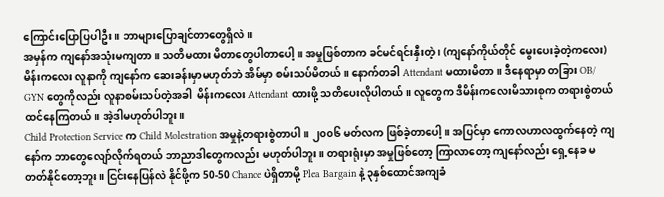ကြောင်းပြောပြပါဦး။ ဘာများပြောချင်တာတွေရှိလဲ။
အမှန်က ကျနော်အသုံးမကျတာ။ သတိမထား မိတာတွေပါတာပေါ့။ အမှုဖြစ်တာက ခင်မင်ရင်းနှီးတဲ့ ၊ (ကျနော်ကိုယ်တိုင် မွေးပေးခဲ့တဲ့ကလေး) မိန်းကလေး လူနာကို ကျနော်က ဆေးခန်းမှာမဟုတ်ဘဲ အိမ်မှာ စမ်းသပ်မိတယ်။ နောက်တခါ Attendant မထားမိတာ။ ဒီနေရာမှာ တခြား OB/ GYN တွေကိုလည်း လူနာစမ်းသပ်တဲ့အခါ  မိန်းကလေး Attendant ထားဖို့ သတိပေးလိုပါတယ်။ လူတွေက ဒီမိန်းကလေးမိသားစုက တရားစွဲတယ်ထင်နေကြတယ်။ အဲ့ဒါမဟုတ်ပါဘူး။
Child Protection Service က Child Molestration အမှုနဲ့တရားစွဲတာပါ။ ၂၀၀၆ မတ်လက ဖြစ်ခဲ့တာပေါ့။ အပြင်မှာ ကောလဟာလထွက်နေတဲ့ ကျနော်က ဘာတွေလျော်လိုက်ရတယ် ဘာညာဒါတွေကလည်း မဟုတ်ပါဘူး။ တရားရုံးမှာ အမှုဖြစ်တော့ ကြာလာတော့ ကျနော်လည်း ရှေ့နေခ မတတ်နိုင်တော့ဘူး။ ငြင်းနေပြန်လဲ နိုင်ဖို့က 50-50 Chance ပဲရှိတာမို့ Plea Bargain နဲ့ ၃နှစ်ထောင်အကျခံ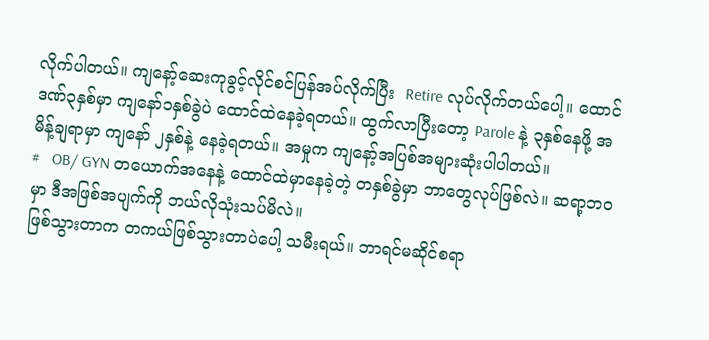လိုက်ပါတယ်။ ကျနော့်ဆေးကုခွင့်လိုင်စင်ပြန်အပ်လိုက်ပြီး  Retire လုပ်လိုက်တယ်ပေါ့။ ထောင်ဒဏ်၃နှစ်မှာ ကျနော်၁နှစ်ခွဲပဲ ထောင်ထဲနေခဲ့ရတယ်။ ထွက်လာပြီးတော့ Parole နဲ့ ၃နှစ်နေဖို့ အမိန့်ချရာမှာ ကျနော် ၂နှစ်နဲ့ နေခဲ့ရတယ်။ အမှုက ကျနော့်အပြစ်အများဆုံးပါပါတယ်။
#   OB/ GYN တယောက်အနေနဲ့ ထောင်ထဲမှာနေခဲ့တဲ့ တနှစ်ခွဲမှာ ဘာတွေလုပ်ဖြစ်လဲ။ ဆရာ့ဘဝမှာ ဒီအဖြစ်အပျက်ကို ဘယ်လိုသုံးသပ်မိလဲ။
ဖြစ်သွားတာက တကယ်ဖြစ်သွားတာပဲပေါ့ သမီးရယ်။ ဘာရင်မဆိုင်စရာ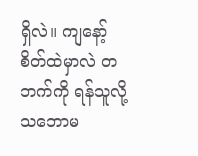ရှိလဲ။ ကျနော့်စိတ်ထဲမှာလဲ တဘက်ကို ရန်သူလို့ သဘောမ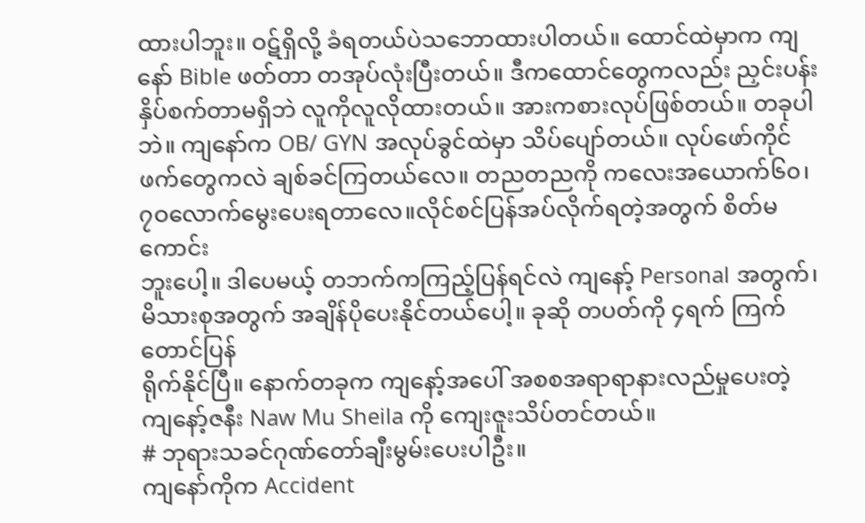ထားပါဘူး။ ဝဋ်ရှိလို့ ခံရတယ်ပဲသဘောထားပါတယ်။ ထောင်ထဲမှာက ကျနော် Bible ဖတ်တာ တအုပ်လုံးပြီးတယ်။ ဒီကထောင်တွေကလည်း ညှင်းပန်းနှိပ်စက်တာမရှိဘဲ လူကိုလူလိုထားတယ်။ အားကစားလုပ်ဖြစ်တယ်။ တခုပါဘဲ။ ကျနော်က OB/ GYN အလုပ်ခွင်ထဲမှာ သိပ်ပျော်တယ်။ လုပ်ဖော်ကိုင်ဖက်တွေကလဲ ချစ်ခင်ကြတယ်လေ။ တညတညကို ကလေးအယောက်၆၀၊ ၇ဝလောက်မွေးပေးရတာလေ။လိုင်စင်ပြန်အပ်လိုက်ရတဲ့အတွက် စိတ်မကောင်း
ဘူးပေါ့။ ဒါပေမယ့် တဘက်ကကြည့်ပြန်ရင်လဲ ကျနော့် Personal အတွက်၊ မိသားစုအတွက် အချိန်ပိုပေးနိုင်တယ်ပေါ့။ ခုဆို တပတ်ကို ၄ရက် ကြက်တောင်ပြန်
ရိုက်နိုင်ပြီ။ နောက်တခုက ကျနော့်အပေါ် အစစအရာရာနားလည်မှုပေးတဲ့ ကျနော့်ဇနီး Naw Mu Sheila ကို ကျေးဇူးသိပ်တင်တယ်။
# ဘုရားသခင်ဂုဏ်တော်ချီးမွမ်းပေးပါဦး။
ကျနော်ကိုက Accident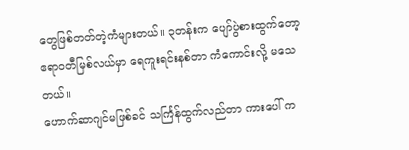တွေဖြစ်တတ်တဲ့ကံများတယ်။ ၃တန်းက ပျော်ပွဲစားထွက်တော့ ဧရာဝတီမြစ်လယ်မှာ ရေကူးရင်းနစ်တာ ကံကောင်းလို့ မသေတယ်။
ဟောက်ဆာဂျင်မဖြစ်ခင် သင်္ကြန်ထွက်လည်တာ ကားပေါ် က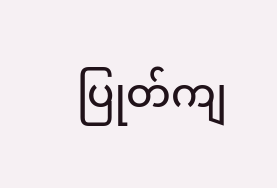ပြုတ်ကျ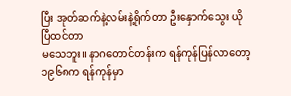ပြီး အုတ်ဆက်နဲ့လမ်းနဲ့ရိုက်တာ ဦးနှောက်သွေး ယိုပြီထင်တာ
မသေဘူး။ နာဂတောင်တန်းက ရန်ကုန်ပြန်လာတော့ ၁၉၆၈က ရန်ကုန်မှာ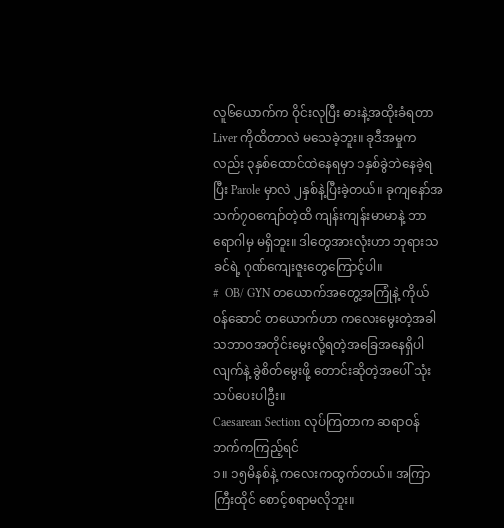လူ၆ယောက်က ဝိုင်းလုပြီး ဓားနဲ့အထိုးခံရတာ Liver ကိုထိတာလဲ မသေခဲ့ဘူး။ ခုဒီအမှုကလည်း ၃နှစ်ထောင်ထဲနေရမှာ ၁နှစ်ခွဲဘဲနေခဲ့ရပြီး Parole မှာလဲ ၂နှစ်နဲ့ပြီးခဲ့တယ်။ ခုကျနော်အသက်၇ဝကျော်တဲ့ထိ ကျန်းကျန်းမာမာနဲ့ ဘာရောဂါမှ မရှိဘူး။ ဒါတွေအားလုံးဟာ ဘုရားသခင်ရဲ့ ဂုဏ်ကျေးဇူးတွေကြောင့်ပါ။
#  OB/ GYN တယောက်အတွေ့အကြုံနဲ့ ကိုယ်ဝန်ဆောင် တယောက်ဟာ ကလေးမွေးတဲ့အခါ သဘာဝအတိုင်းမွေးလို့ရတဲ့အခြေအနေရှိပါလျက်နဲ့ ခွဲစိတ်မွေးဖို့ တောင်းဆိုတဲ့အပေါ် သုံးသပ်ပေးပါဦး။
Caesarean Section လုပ်ကြတာက ဆရာဝန်ဘက်ကကြည့်ရင်
၁။ ၁၅မိနစ်နဲ့ ကလေးကထွက်တယ်။ အကြာကြီးထိုင် စောင့်စရာမလိုဘူး။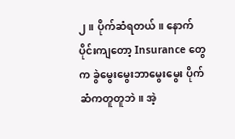၂။ ပိုက်ဆံရတယ်။ နောက်ပိုင်းကျတော့ Insurance တွေက ခွဲမွေးမွေးဘာမွေးမွေး ပိုက်ဆံကတူတူဘဲ။ အဲ့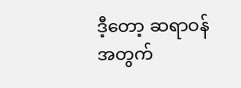ဒီ့တော့ ဆရာဝန်
အတွက်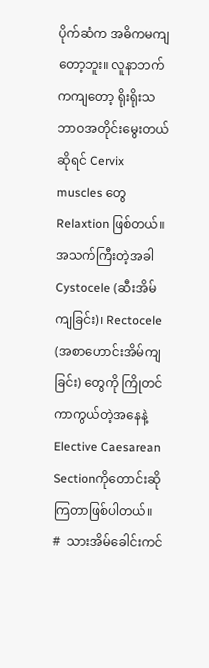ပိုက်ဆံက အဓိကမကျတော့ဘူး။ လူနာဘက်ကကျတော့ ရိုးရိုးသဘာဝအတိုင်းမွေးတယ်ဆိုရင် Cervix muscles တွေ Relaxtion ဖြစ်တယ်။အသက်ကြီးတဲ့အခါ Cystocele (ဆီးအိမ်ကျခြင်း)၊ Rectocele (အစာဟောင်းအိမ်ကျခြင်း) တွေကို ကြိုတင်ကာကွယ်တဲ့အနေနဲ့ Elective Caesarean Sectionကိုတောင်းဆိုကြတာဖြစ်ပါတယ်။
#  သားအိမ်ခေါင်းကင်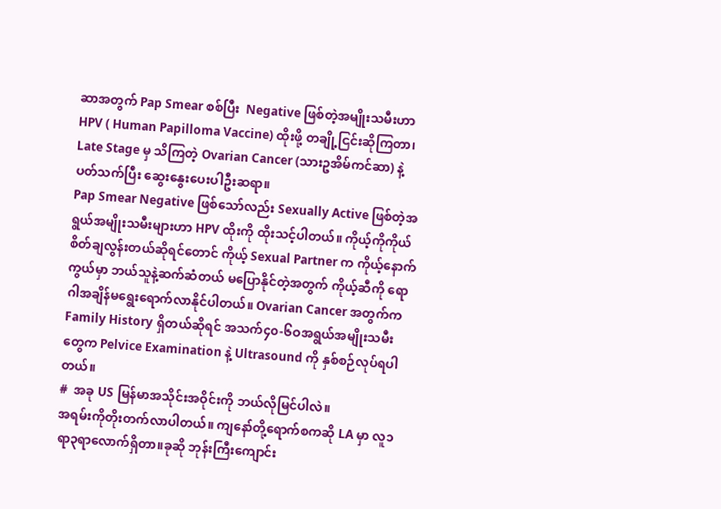ဆာအတွက် Pap Smear စစ်ပြီး  Negative ဖြစ်တဲ့အမျိုးသမီးဟာ HPV ( Human Papilloma Vaccine) ထိုးဖို့ တချို့ငြင်းဆိုကြတာ၊ Late Stage မှ သိကြတဲ့ Ovarian Cancer (သားဥအိမ်ကင်ဆာ) နဲ့ ပတ်သက်ပြီး ဆွေးနွေးပေးပါဦးဆရာ။
Pap Smear Negative ဖြစ်သော်လည်း Sexually Active ဖြစ်တဲ့အရွယ်အမျိုးသမီးများဟာ HPV ထိုးကို ထိုးသင့်ပါတယ်။ ကိုယ့်ကိုကိုယ်စိတ်ချလွန်းတယ်ဆိုရင်တောင် ကိုယ့် Sexual Partner က ကိုယ့်နောက်ကွယ်မှာ ဘယ်သူနဲ့ဆက်ဆံတယ် မပြောနိုင်တဲ့အတွက် ကိုယ့်ဆီကို ရောဂါအချိန်မရွေးရောက်လာနိုင်ပါတယ်။ Ovarian Cancer အတွက်က Family History ရှိတယ်ဆိုရင် အသက်၄၀-၆ဝအရွယ်အမျိုးသမီးတွေက Pelvice Examination နဲ့ Ultrasound ကို နှစ်စဉ်လုပ်ရပါတယ်။
#  အခု US မြန်မာအသိုင်းအဝိုင်းကို ဘယ်လိုမြင်ပါလဲ။
အရမ်းကိုတိုးတက်လာပါတယ်။ ကျနော်တို့ရောက်စကဆို LA မှာ လူ၁ရာ၃ရာလောက်ရှိတာ။ခုဆို ဘုန်းကြီးကျောင်း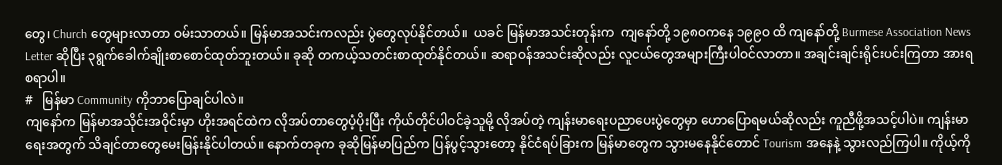တွေ၊ Church တွေများလာတာ ဝမ်းသာတယ်။ မြန်မာအသင်းကလည်း ပွဲတွေလုပ်နိုင်တယ်။  ယခင် မြန်မာအသင်းတုန်းက  ကျနော်တို့ ၁၉၈ဝကနေ ၁၉၉ဝ ထိ ကျနော်တို့ Burmese Association News Letter ဆိုပြီး ၃ရွက်ခေါက်ချိုးစာစောင်ထုတ်ဘူးတယ်။ ခုဆို တကယ့်သတင်းစာထုတ်နိုင်တယ်။ ဆရာဝန်အသင်းဆိုလည်း လူငယ်တွေအများကြီးပါဝင်လာတာ။ အချင်းချင်းရိုင်းပင်းကြတာ အားရစရာပါ။
#   မြန်မာ Community ကိုဘာပြောချင်ပါလဲ။
ကျနော်က မြန်မာအသိုင်းအဝိုင်းမှာ ဟိုးအရင်ထဲက လိုအပ်တာတွေပံ့ပိုးပြီး ကိုယ်တိုင်ပါဝင်ခဲ့သူမို့ လိုအပ်တဲ့ ကျန်းမာရေးပညာပေးပွဲတွေမှာ ဟောပြောရမယ်ဆိုလည်း ကူညီဖို့အသင့်ပါပဲ။ ကျန်းမာရေးအတွက် သိချင်တာတွေမေးမြန်းနိုင်ပါတယ်။ နောက်တခုက ခုဆိုမြန်မာပြည်က ပြန်ပွင့်သွားတော့ နိုင်ငံရပ်ခြားက မြန်မာတွေက သွားမနေနိုင်တောင် Tourism အနေနဲ့ သွားလည်ကြပါ။ ကိုယ့်ကို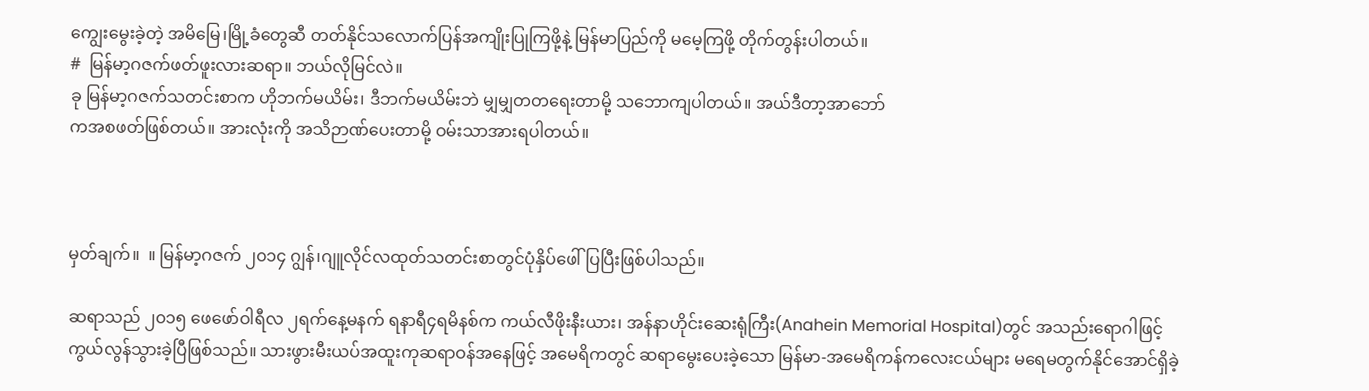ကျွေးမွေးခဲ့တဲ့ အမိမြေ၊မြို့ခံတွေဆီ တတ်နိုင်သလောက်ပြန်အကျိုးပြုကြဖို့နဲ့ မြန်မာပြည်ကို မမေ့ကြဖို့ တိုက်တွန်းပါတယ်။
#  မြန်မာ့ဂဇက်ဖတ်ဖူးလားဆရာ။ ဘယ်လိုမြင်လဲ။
ခု မြန်မာ့ဂဇက်သတင်းစာက ဟိုဘက်မယိမ်း၊ ဒီဘက်မယိမ်းဘဲ မျှမျှတတရေးတာမို့ သဘောကျပါတယ်။ အယ်ဒီတာ့အာဘော်
ကအစဖတ်ဖြစ်တယ်။ အားလုံးကို အသိဉာဏ်ပေးတာမို့ ဝမ်းသာအားရပါတယ်။



မှတ်ချက်။  ။ မြန်မာ့ဂဇက် ၂၀၁၄ ဂျွန်၊ဂျူလိုင်လထုတ်သတင်းစာတွင်ပုံနှိပ်ဖေါ်ပြပြီးဖြစ်ပါသည်။

ဆရာသည် ၂၀၁၅ ဖေဖော်ဝါရီလ ၂ရက်နေ့မနက် ရနာရီ၄ရမိနစ်က ကယ်လီဖိုးနီးယား၊ အန်နာဟိုင်းဆေးရုံကြီး(Anahein Memorial Hospital)တွင် အသည်းရောဂါဖြင့်ကွယ်လွန်သွားခဲ့ပြီဖြစ်သည်။ သားဖွားမီးယပ်အထူးကုဆရာဝန်အနေဖြင့် အမေရိကတွင် ဆရာမွေးပေးခဲ့သော မြန်မာ-အမေရိကန်ကလေးငယ်များ မရေမတွက်နိုင်အောင်ရှိခဲ့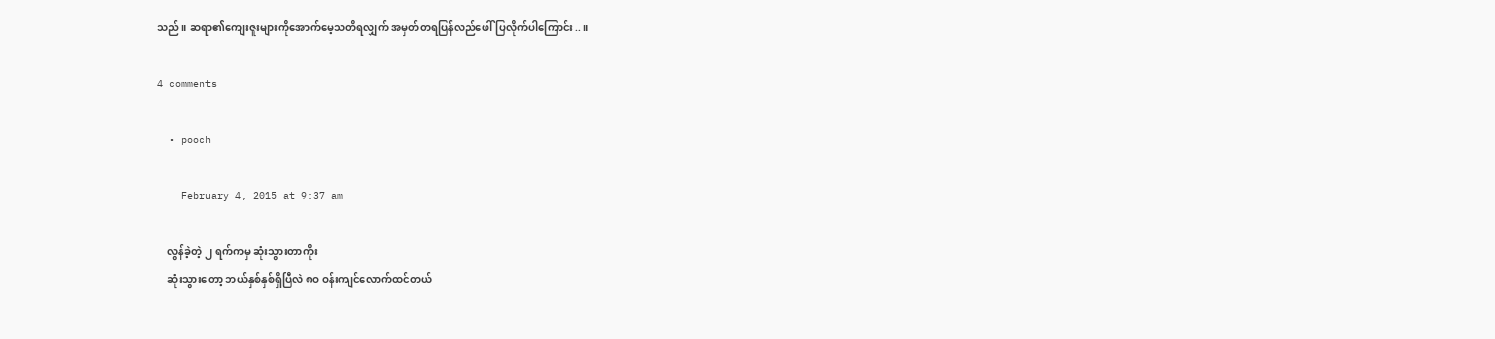သည်။ ဆရာ၏ကျေးဇူးများကိုအောက်မေ့သတိရလျှက် အမှတ်တရပြန်လည်ဖေါ်ပြလိုက်ပါကြောင်း..။

4 comments

  • pooch

    February 4, 2015 at 9:37 am

    လွန်ခဲ့တဲ့ ၂ ရက်ကမှ ဆုံးသွားတာကိုး
    ဆုံးသွားတော့ ဘယ်နှစ်နှစ်ရှိပြီလဲ ၈ဝ ဝန်းကျင်လောက်ထင်တယ်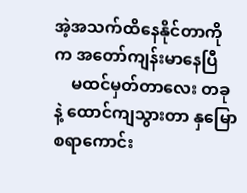အဲ့အသက်ထိနေနိုင်တာကိုက အတော်ကျန်းမာနေပြီ
    မထင်မှတ်တာလေး တခုနဲ့ ထောင်ကျသွားတာ နှမြောစရာကောင်း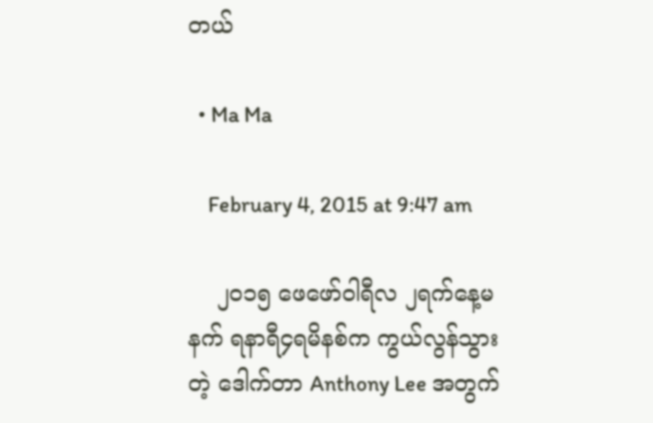တယ်

  • Ma Ma

    February 4, 2015 at 9:47 am

    ၂၀၁၅ ဖေဖော်ဝါရီလ ၂ရက်နေ့မနက် ရနာရီ၄ရမိနစ်က ကွယ်လွန်သွားတဲ့ ဒေါက်တာ Anthony Lee အတွက်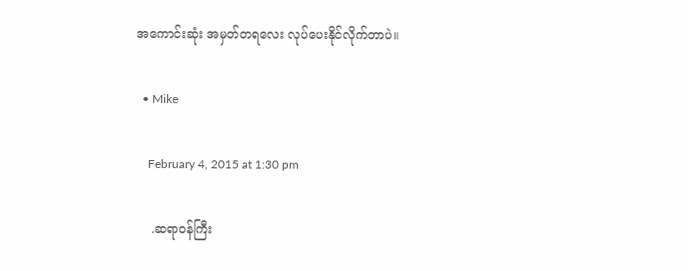အကောင်းဆုံး အမှတ်တရလေး လုပ်ပေးနိုင်လိုက်တာပဲ။

  • Mike

    February 4, 2015 at 1:30 pm

    .ဆရာဝန်ကြီး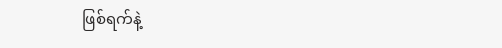ဖြစ်ရက်နဲ့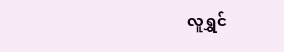လူရွှင်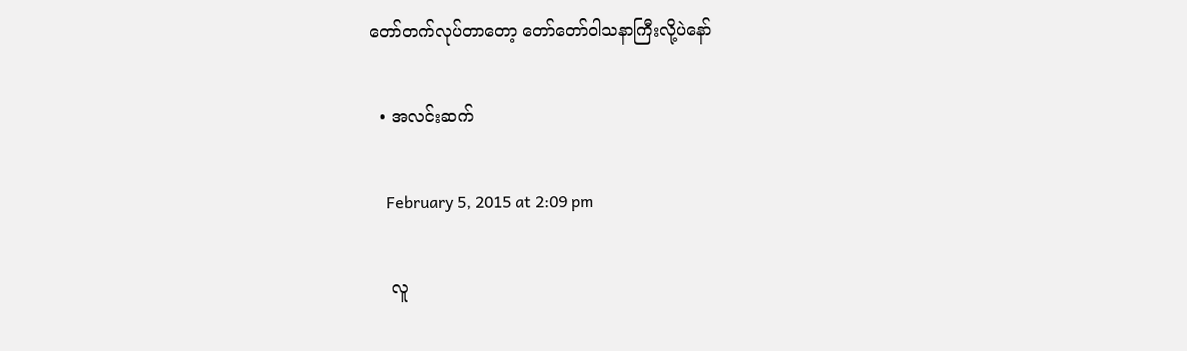တော်တက်လုပ်တာတော့ တော်တော်ဝါသနာကြီးလို့ပဲနော်

  • အလင်းဆက်

    February 5, 2015 at 2:09 pm

    လူ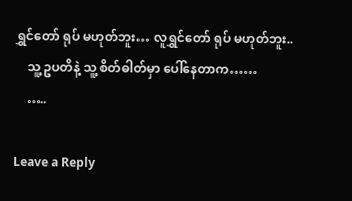ရွှင်တော် ရုပ် မဟုတ်ဘူး… လူရွှင်တော် ရုပ် မဟုတ်ဘူး..
    သူ့ ဥပတိနဲ့ သူ့ စိတ်ဓါတ်မှာ ပေါ်နေတာက……
    …..

Leave a Reply